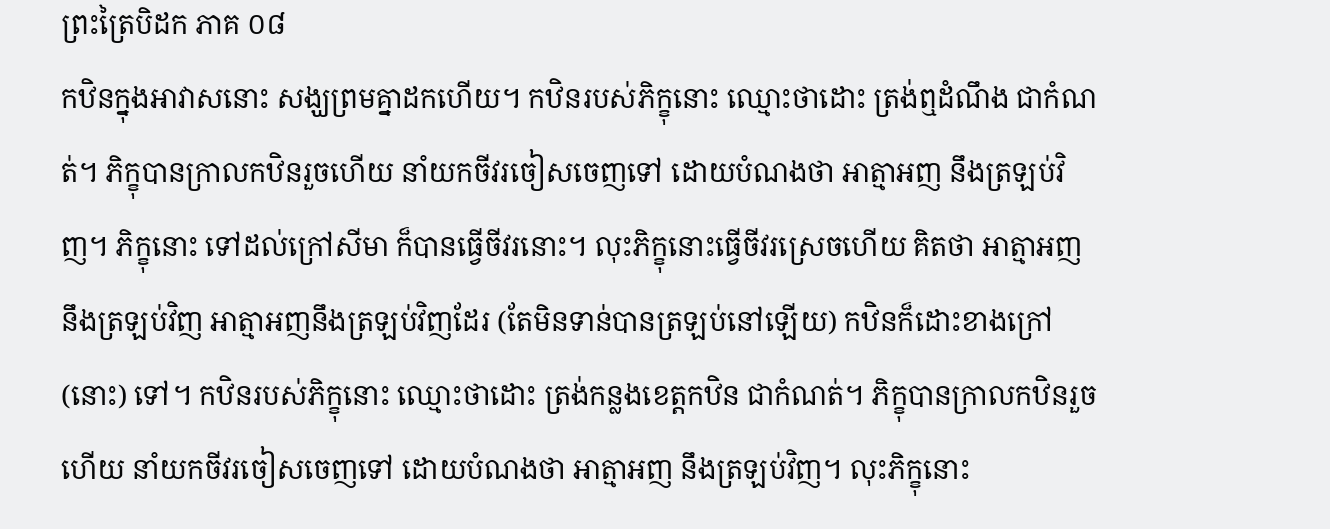ព្រះត្រៃបិដក ភាគ ០៨
កឋិនក្នុងអាវាសនោះ សង្ឃព្រមគ្នាដកហើយ។ កឋិនរបស់ភិក្ខុនោះ ឈ្មោះថាដោះ ត្រង់ឮដំណឹង ជាកំណត់។ ភិក្ខុបានក្រាលកឋិនរួចហើយ នាំយកចីវរចៀសចេញទៅ ដោយបំណងថា អាត្មាអញ នឹងត្រឡប់វិញ។ ភិក្ខុនោះ ទៅដល់ក្រៅសីមា ក៏បានធ្វើចីវរនោះ។ លុះភិក្ខុនោះធ្វើចីវរស្រេចហើយ គិតថា អាត្មាអញ នឹងត្រឡប់វិញ អាត្មាអញនឹងត្រឡប់វិញដែរ (តែមិនទាន់បានត្រឡប់នៅឡើយ) កឋិនក៏ដោះខាងក្រៅ (នោះ) ទៅ។ កឋិនរបស់ភិក្ខុនោះ ឈ្មោះថាដោះ ត្រង់កន្លងខេត្តកឋិន ជាកំណត់។ ភិក្ខុបានក្រាលកឋិនរួចហើយ នាំយកចីវរចៀសចេញទៅ ដោយបំណងថា អាត្មាអញ នឹងត្រឡប់វិញ។ លុះភិក្ខុនោះ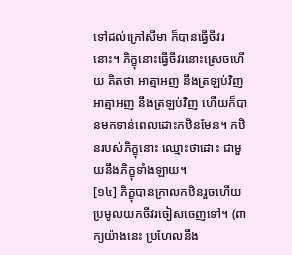ទៅដល់ក្រៅសីមា ក៏បានធ្វើចីវរនោះ។ ភិក្ខុនោះធ្វើចីវរនោះស្រេចហើយ គិតថា អាត្មាអញ នឹងត្រឡប់វិញ អាត្មាអញ នឹងត្រឡប់វិញ ហើយក៏បានមកទាន់ពេលដោះកឋិនមែន។ កឋិនរបស់ភិក្ខុនោះ ឈ្មោះថាដោះ ជាមួយនឹងភិក្ខុទាំងឡាយ។
[១៤] ភិក្ខុបានក្រាលកឋិនរួចហើយ ប្រមូលយកចីវរចៀសចេញទៅ។ (ពាក្យយ៉ាងនេះ ប្រហែលនឹង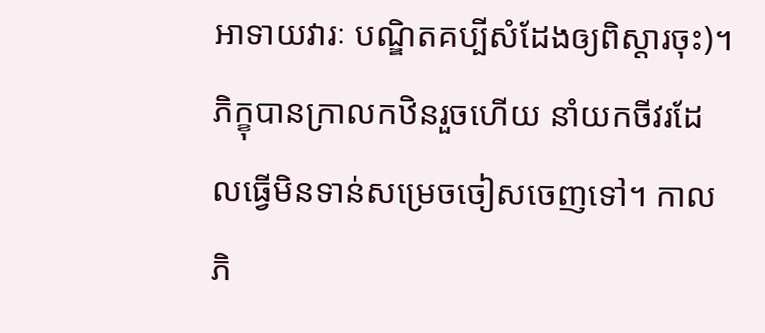អាទាយវារៈ បណ្ឌិតគប្បីសំដែងឲ្យពិស្តារចុះ)។ ភិក្ខុបានក្រាលកឋិនរួចហើយ នាំយកចីវរដែលធ្វើមិនទាន់សម្រេចចៀសចេញទៅ។ កាលភិ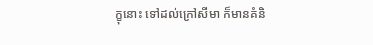ក្ខុនោះ ទៅដល់ក្រៅសីមា ក៏មានគំនិ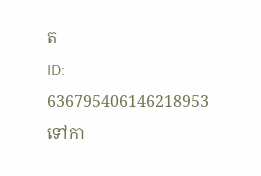ត
ID: 636795406146218953
ទៅកា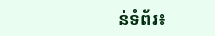ន់ទំព័រ៖